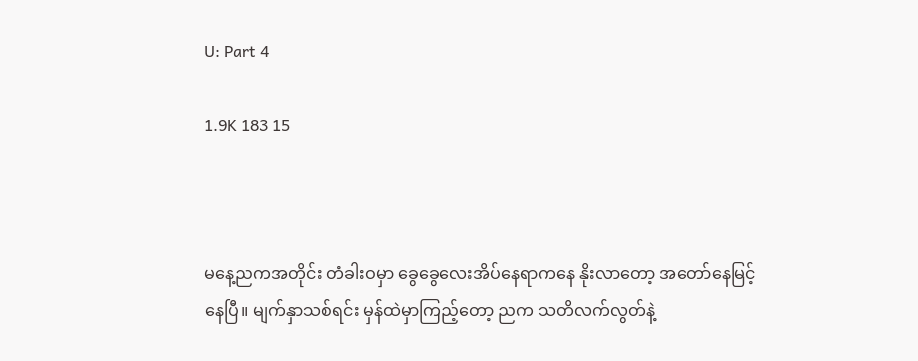U: Part 4

1.9K 183 15



မနေ့ညကအတိုင်း တံခါးဝမှာ ခွေခွေလေးအိပ်နေရာကနေ နိုးလာတော့ အတော်နေမြင့်နေပြီ။ မျက်နှာသစ်ရင်း မှန်ထဲမှာကြည့်တော့ ညက သတိလက်လွတ်နဲ့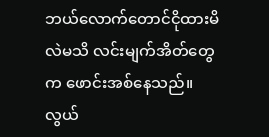ဘယ်လောက်တောင်ငိုထားမိလဲမသိ လင်းမျက်အိတ်တွေက ဖောင်းအစ်နေသည်။ လွယ်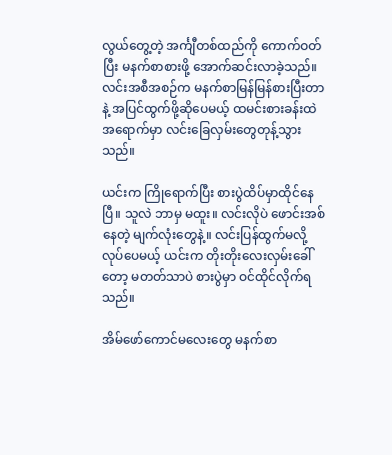လွယ်တွေ့တဲ့ အင်္ကျီတစ်ထည်ကို ကောက်ဝတ်ပြီး မနက်စာစားဖို့ အောက်ဆင်းလာခဲ့သည်။ လင်းအစီအစဉ်က မနက်စာမြန်မြန်စားပြီးတာနဲ့ အပြင်ထွက်ဖို့ဆိုပေမယ့် ထမင်းစားခန်းထဲ အရောက်မှာ လင်းခြေလှမ်းတွေတုန့်သွားသည်။

ယင်းက ကြိုရောက်ပြီး စားပွဲထိပ်မှာထိုင်နေပြီ။ သူလဲ ဘာမှ မထူး။ လင်းလိုပဲ ဖောင်းအစ်နေတဲ့ မျက်လုံးတွေနဲ့။ လင်းပြန်ထွက်မလို့လုပ်ပေမယ့် ယင်းက တိုးတိုးလေးလှမ်းခေါ်တော့ မတတ်သာပဲ စားပွဲမှာ ဝင်ထိုင်လိုက်ရသည်။

အိမ်ဖော်ကောင်မလေးတွေ မနက်စာ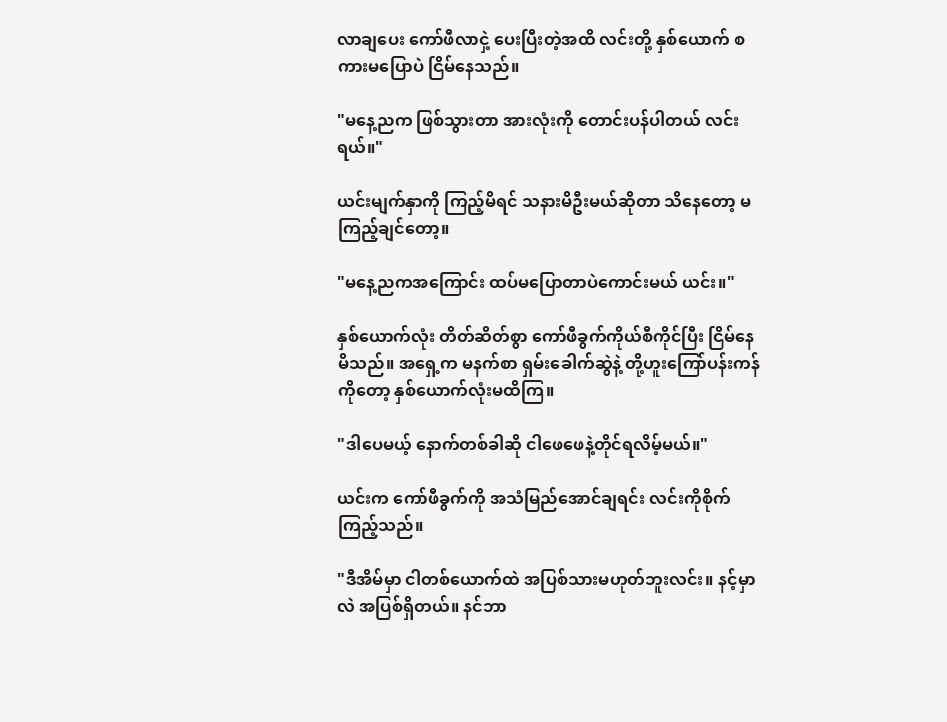လာချပေး ကော်ဖီလာငှဲ့ ပေးပြီးတဲ့အထိ လင်းတို့ နှစ်ယောက် စကားမပြောပဲ ငြိမ်နေသည်။

"မနေ့ညက ဖြစ်သွားတာ အားလုံးကို တောင်းပန်ပါတယ် လင်းရယ်။"

ယင်းမျက်နှာကို ကြည့်မိရင် သနားမိဦးမယ်ဆိုတာ သိနေတော့ မကြည့်ချင်တော့။

"မနေ့ညကအကြောင်း ထပ်မပြောတာပဲကောင်းမယ် ယင်း။"

နှစ်ယောက်လုံး တိတ်ဆိတ်စွာ ကော်ဖီခွက်ကိုယ်စီကိုင်ပြီး ငြိမ်နေမိသည်။ အရှေ့က မနက်စာ ရှမ်းခေါက်ဆွဲနဲ့ တို့ဟူးကြော်ပန်းကန်ကိုတော့ နှစ်ယောက်လုံးမထိကြ။

"ဒါပေမယ့် နောက်တစ်ခါဆို ငါဖေဖေနဲ့တိုင်ရလိမ့်မယ်။"

ယင်းက ကော်ဖီခွက်ကို အသံမြည်အောင်ချရင်း လင်းကိုစိုက်ကြည့်သည်။

"ဒီအိမ်မှာ ငါတစ်ယောက်ထဲ အပြစ်သားမဟုတ်ဘူးလင်း။ နင့်မှာလဲ အပြစ်ရှိတယ်။ နင်ဘာ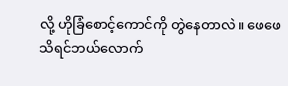လို့ ဟိုခြံစောင့်ကောင်ကို တွဲနေတာလဲ။ ဖေဖေသိရင်ဘယ်လောက်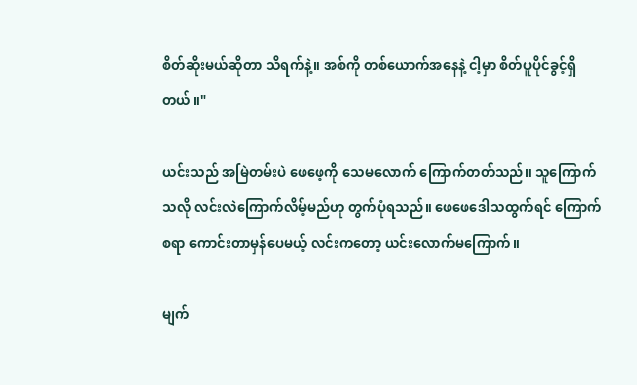စိတ်ဆိုးမယ်ဆိုတာ သိရက်နဲ့။ အစ်ကို တစ်ယောက်အနေနဲ့ ငါ့မှာ စိတ်ပူပိုင်ခွင့်ရှိတယ်။"

ယင်းသည် အမြဲတမ်းပဲ ဖေဖေ့ကို သေမလောက် ကြောက်တတ်သည်။ သူကြောက်သလို လင်းလဲကြောက်လိမ့်မည်ဟု တွက်ပုံရသည်။ ဖေဖေဒေါသထွက်ရင် ကြောက်စရာ ကောင်းတာမှန်ပေမယ့် လင်းကတော့ ယင်းလောက်မကြောက်။

မျက်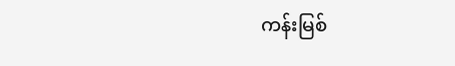ကန်းမြစ်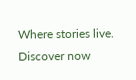Where stories live. Discover now